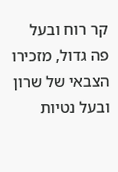קר רוח ובעל פה גדול, מזכירו הצבאי של שרון ובעל נטיות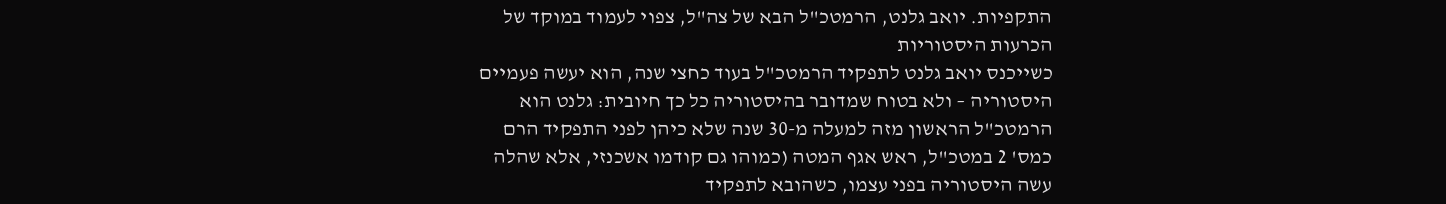התקפיות. יואב גלנט, הרמטכ"ל הבא של צה"ל, צפוי לעמוד במוקד של הכרעות היסטוריות
כשייכנס יואב גלנט לתפקיד הרמטכ"ל בעוד כחצי שנה, הוא יעשה פעמיים היסטוריה – ולא בטוח שמדובר בהיסטוריה כל כך חיובית: גלנט הוא הרמטכ"ל הראשון מזה למעלה מ-30 שנה שלא כיהן לפני התפקיד הרם כמס' 2 במטכ"ל, ראש אגף המטה (כמוהו גם קודמו אשכנזי, אלא שהלה עשה היסטוריה בפני עצמו, כשהובא לתפקיד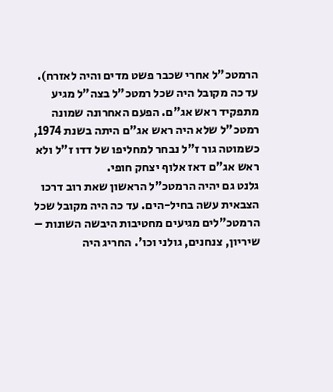הרמטכ"ל אחרי שכבר פשט מדים והיה לאזרח). עד כה מקובל היה שכל רמטכ"ל בצה"ל מגיע מתפקיד ראש אג"ם. הפעם האחרונה שמונה רמטכ"ל שלא היה ראש אג"ם היתה בשנת 1974, כשמוטה גור ז"ל נבחר למחליפו של דדו ז"ל ולא ראש אג"ם דאז אלוף יצחק חופי.
גלנט גם יהיה הרמטכ"ל הראשון שאת רוב דרכו הצבאית עשה בחיל-הים. עד כה היה מקובל שכל הרמטכ"לים מגיעים מחטיבות היבשה השונות – שיריון, צנחנים, גולני וכו'. החריג היה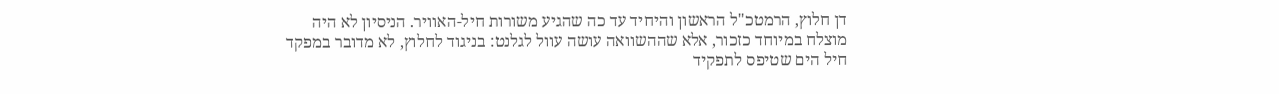דן חלוץ, הרמטכ"ל הראשון והיחיד עד כה שהגיע משורות חיל-האוויר. הניסיון לא היה מוצלח במיוחד כזכור, אלא שההשוואה עושה עוול לגלנט: בניגוד לחלוץ, לא מדובר במפקד חיל הים שטיפס לתפקיד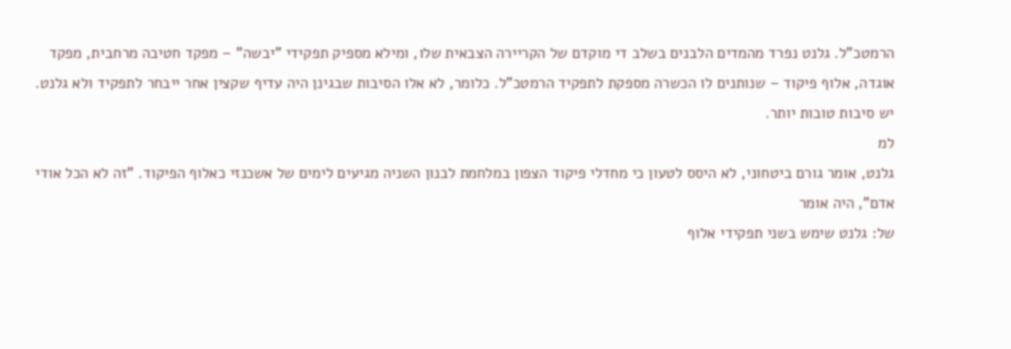הרמטכ"ל. גלנט נפרד מהמדים הלבנים בשלב די מוקדם של הקריירה הצבאית שלו, ומילא מספיק תפקידי "יבשה" – מפקד חטיבה מרחבית, מפקד אוגדה, אלוף פיקוד – שנותנים לו הכשרה מספקת לתפקיד הרמטכ"ל. כלומר, לא אלו הסיבות שבגינן היה עדיף שקצין אחר ייבחר לתפקיד ולא גלנט. יש סיבות טובות יותר.
למ
גלנט, אומר גורם ביטחוני, לא היסס לטעון כי מחדלי פיקוד הצפון במלחמת לבנון השניה מגיעים לימים של אשכנזי כאלוף הפיקוד. "זה לא הכל אודי אדם", היה אומר
של: גלנט שימש בשני תפקידי אלוף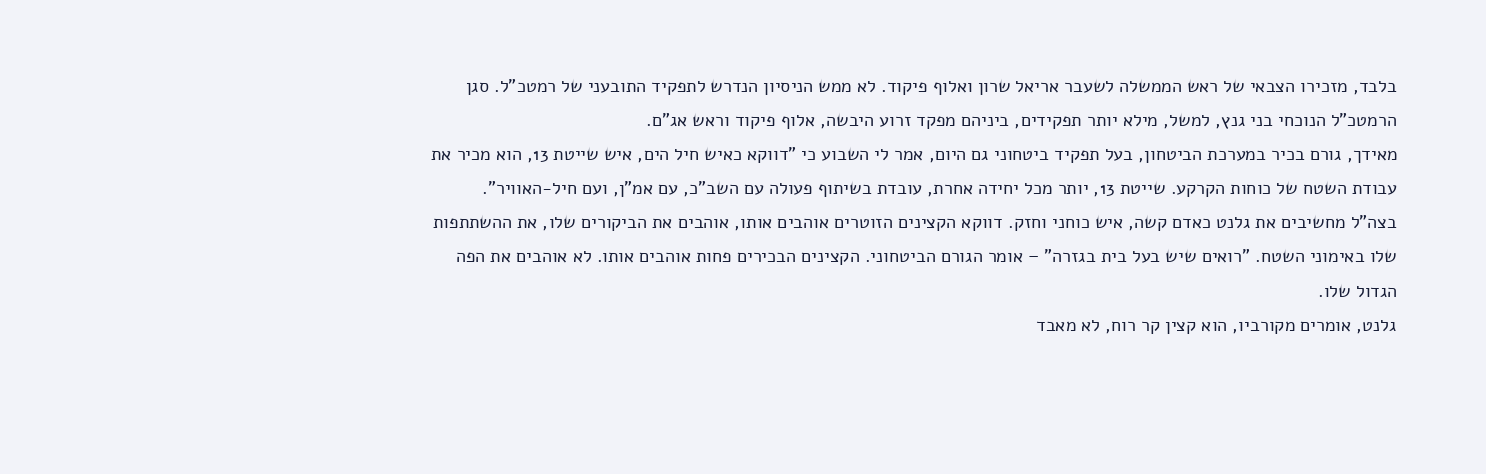בלבד, מזכירו הצבאי של ראש הממשלה לשעבר אריאל שרון ואלוף פיקוד. לא ממש הניסיון הנדרש לתפקיד התובעני של רמטכ"ל. סגן הרמטכ"ל הנוכחי בני גנץ, למשל, מילא יותר תפקידים, ביניהם מפקד זרוע היבשה, אלוף פיקוד וראש אג"ם.
מאידך, גורם בכיר במערכת הביטחון, בעל תפקיד ביטחוני גם היום, אמר לי השבוע כי "דווקא כאיש חיל הים, איש שייטת 13, הוא מכיר את עבודת השטח של כוחות הקרקע. שייטת 13, יותר מכל יחידה אחרת, עובדת בשיתוף פעולה עם השב"כ, עם אמ"ן, ועם חיל-האוויר".
בצה"ל מחשיבים את גלנט כאדם קשה, איש כוחני וחזק. דווקא הקצינים הזוטרים אוהבים אותו, אוהבים את הביקורים שלו, את ההשתתפות שלו באימוני השטח. "רואים שיש בעל בית בגזרה" – אומר הגורם הביטחוני. הקצינים הבכירים פחות אוהבים אותו. לא אוהבים את הפה הגדול שלו.
גלנט, אומרים מקורביו, הוא קצין קר רוח, לא מאבד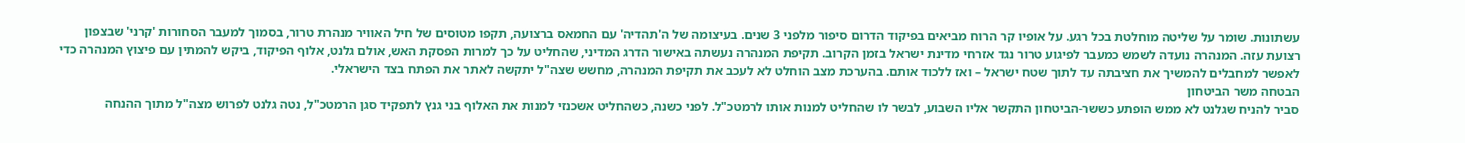עשתונות. שומר על שליטה מוחלטת בכל רגע. על אופיו קר הרוח מביאים בפיקוד הדרום סיפור מלפני 3 שנים. בעיצומה של ה'תהדיה' עם החמאס ברצועה, תקפו מטוסים של חיל האוויר מנהרת טרור, בסמוך למעבר הסחורות 'קרני' שבצפון רצועת עזה. המנהרה נועדה לשמש כמעבר לפיגוע טרור נגד אזרחי מדינת ישראל בזמן הקרוב. תקיפת המנהרה נעשתה באישור הדרג המדיני, שהחליט על כך למרות הפסקת האש, אולם גלנט, אלוף הפיקוד, ביקש להמתין עם פיצוץ המנהרה כדי לאפשר למחבלים להמשיך את חציבתה עד לתוך שטח ישראל – ואז ללכוד אותם. בהערכת מצב הוחלט לא לעכב את תקיפת המנהרה, מחשש שצה"ל יתקשה לאתר את הפתח בצד הישראלי.
הבטחה משר הביטחון
סביר להניח שגלנט לא ממש הופתע כששר-הביטחון התקשר אליו השבוע, לבשר לו שהחליט למנות אותו לרמטכ"ל. לפני כשנה, כשהחליט אשכנזי למנות את האלוף בני גנץ לתפקיד סגן הרמטכ"ל, נטה גלנט לפרוש מצה"ל מתוך ההנחה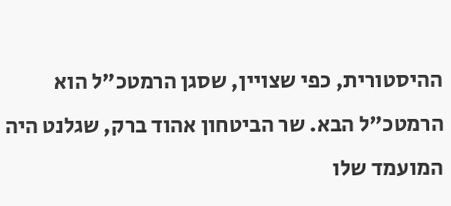ההיסטורית, כפי שצויין, שסגן הרמטכ"ל הוא הרמטכ"ל הבא. שר הביטחון אהוד ברק, שגלנט היה המועמד שלו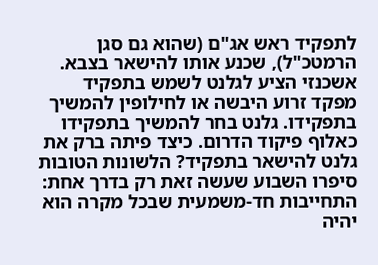לתפקיד ראש אג"ם (שהוא גם סגן הרמטכ"ל), שכנע אותו להישאר בצבא. אשכנזי הציע לגלנט לשמש בתפקיד מפקד זרוע היבשה או לחילופין להמשיך בתפקידו. גלנט בחר להמשיך בתפקידו כאלוף פיקוד הדרום. כיצד פיתה ברק את גלנט להישאר בתפקיד? הלשונות הטובות סיפרו השבוע שעשה זאת רק בדרך אחת: התחייבות חד-משמעית שבכל מקרה הוא יהיה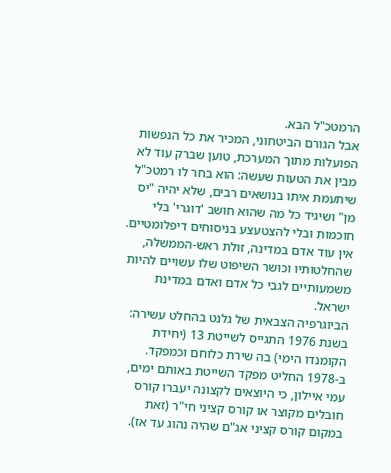הרמטכ"ל הבא.
אבל הגורם הביטחוני, המכיר את כל הנפשות הפועלות מתוך המערכת, טוען שברק עוד לא מבין את הטעות שעשה: הוא בחר לו רמטכ"ל שיתעמת איתו בנושאים רבים, שלא יהיה "יס מן" ושיגיד כל מה שהוא חושב 'דוגרי' בלי חוכמות ובלי להצטעצע בניסוחים דיפלומטיים.
אין עוד אדם במדינה, זולת ראש-הממשלה, שהחלטותיו וכושר השיפוט שלו עשויים להיות משמעותיים לגבי כל אדם ואדם במדינת ישראל.
הביוגרפיה הצבאית של גלנט בהחלט עשירה: בשנת 1976 התגייס לשייטת 13 (יחידת הקומנדו הימי) בה שירת כלוחם וכמפקד. ב-1978 החליט מפקד השייטת באותם ימים, עמי איילון, כי היוצאים לקצונה יעברו קורס חובלים מקוצר או קורס קציני חי"ר (זאת במקום קורס קציני אג"ם שהיה נהוג עד אז).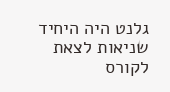גלנט היה היחיד שניאות לצאת לקורס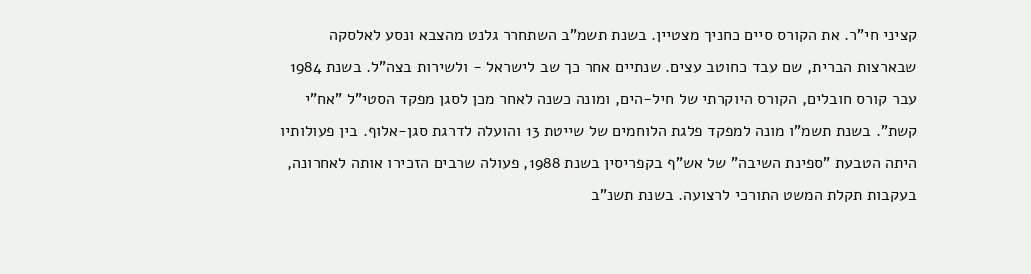קציני חי"ר. את הקורס סיים כחניך מצטיין. בשנת תשמ"ב השתחרר גלנט מהצבא ונסע לאלסקה שבארצות הברית, שם עבד כחוטב עצים. שנתיים אחר כך שב לישראל - ולשירות בצה"ל. בשנת 1984 עבר קורס חובלים, הקורס היוקרתי של חיל-הים, ומונה כשנה לאחר מכן לסגן מפקד הסטי"ל "אח"י קשת". בשנת תשמ"ו מונה למפקד פלגת הלוחמים של שייטת 13 והועלה לדרגת סגן-אלוף. בין פעולותיו היתה הטבעת "ספינת השיבה" של אש"ף בקפריסין בשנת 1988, פעולה שרבים הזכירו אותה לאחרונה, בעקבות תקלת המשט התורכי לרצועה. בשנת תשנ"ב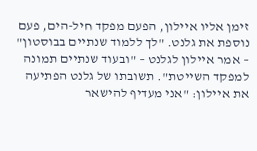זימן אליו איילון, הפעם מפקד חיל-הים, פעם נוספת את גלנט. "לך ללמוד שנתיים בבוסטון" – אמר איילון לגלנט – "ובעוד שנתיים תמונה למפקד השייטת". תשובתו של גלנט הפתיעה את איילון: "אני מעדיף להישאר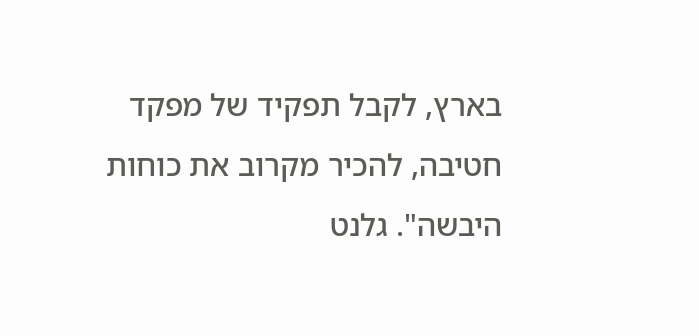בארץ, לקבל תפקיד של מפקד חטיבה, להכיר מקרוב את כוחות היבשה". גלנט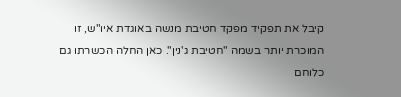קיבל את תפקיד מפקד חטיבת מנשה באוגדת איו"ש, זו המוכרת יותר בשמה "חטיבת ג'נין". כאן החלה הכשרתו גם כלוחם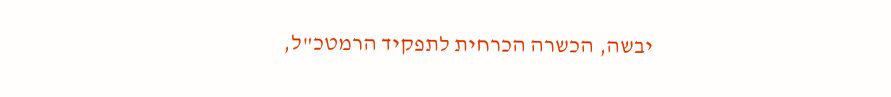יבשה, הכשרה הכרחית לתפקיד הרמטכ"ל,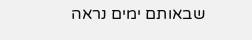שבאותם ימים נראה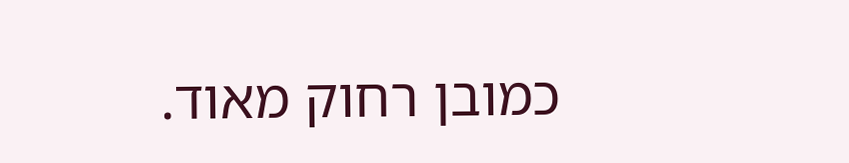כמובן רחוק מאוד.